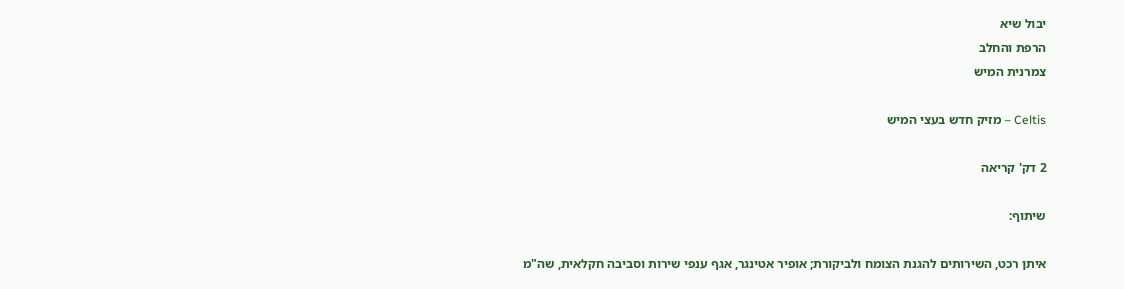יבול שיא
הרפת והחלב
צמרנית המיש

Celtis – מזיק חדש בעצי המיש

2 דק' קריאה

שיתוף:

איתן רכט, השירותים להגנת הצומח ולביקורת; אופיר אטינגר, אגף ענפי שירות וסביבה חקלאית, שה"מ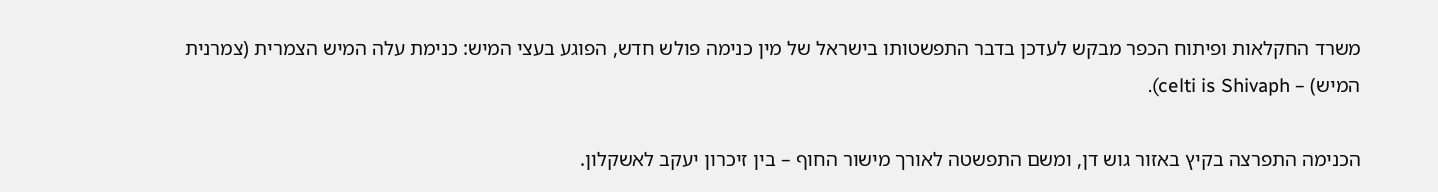משרד החקלאות ופיתוח הכפר מבקש לעדכן בדבר התפשטותו בישראל של מין כנימה פולש חדש, הפוגע בעצי המיש: כנימת עלה המיש הצמרית (צמרנית המיש) – celti is Shivaph).

הכנימה התפרצה בקיץ באזור גוש דן, ומשם התפשטה לאורך מישור החוף – בין זיכרון יעקב לאשקלון.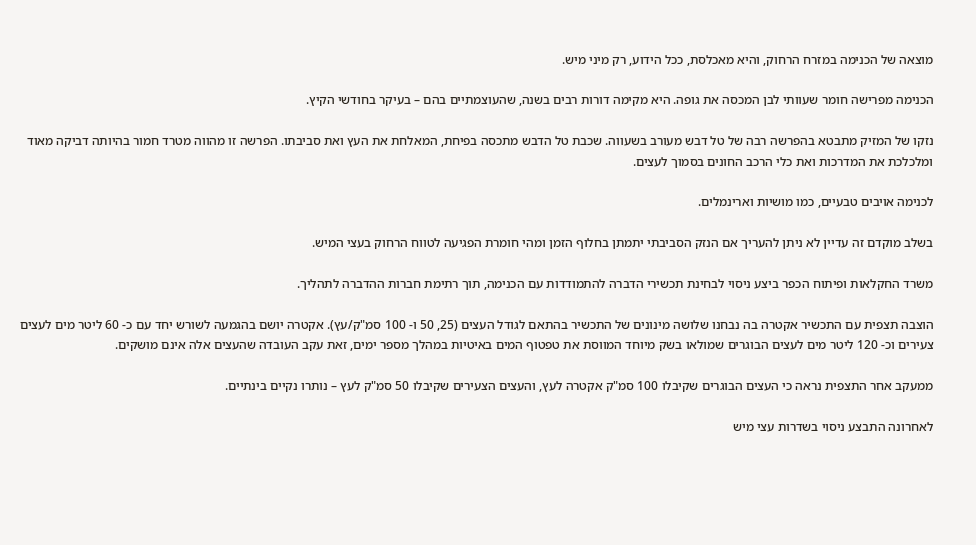מוצאה של הכנימה במזרח הרחוק, והיא מאכלסת, ככל הידוע, רק מיני מיש.

הכנימה מפרישה חומר שעוותי לבן המכסה את גופה. היא מקימה דורות רבים בשנה, שהעוצמתיים בהם – בעיקר בחודשי הקיץ.

נזקו של המזיק מתבטא בהפרשה רבה של טל דבש מעורב בשעווה. שכבת טל הדבש מתכסה בפיחת, המאלחת את העץ ואת סביבתו. הפרשה זו מהווה מטרד חמור בהיותה דביקה מאוד ומלכלכת את המדרכות ואת כלי הרכב החונים בסמוך לעצים.

לכנימה אויבים טבעיים, כמו מושיות וארינמלים.

בשלב מוקדם זה עדיין לא ניתן להעריך אם הנזק הסביבתי יתמתן בחלוף הזמן ומהי חומרת הפגיעה לטווח הרחוק בעצי המיש.

משרד החקלאות ופיתוח הכפר ביצע ניסוי לבחינת תכשירי הדברה להתמודדות עם הכנימה, תוך רתימת חברות ההדברה לתהליך.

הוצבה תצפית עם התכשיר אקטרה בה נבחנו שלושה מינונים של התכשיר בהתאם לגודל העצים (25, 50 ו- 100 סמ"ק/עץ). אקטרה יושם בהגמעה לשורש יחד עם כ- 60 ליטר מים לעצים צעירים וכ- 120 ליטר מים לעצים הבוגרים שמולאו בשק מיוחד המווסת את טפטוף המים באיטיות במהלך מספר ימים, זאת עקב העובדה שהעצים אלה אינם מושקים.

ממעקב אחר התצפית נראה כי העצים הבוגרים שקיבלו 100 סמ"ק אקטרה לעץ, והעצים הצעירים שקיבלו 50 סמ"ק לעץ – נותרו נקיים בינתיים.

לאחרונה התבצע ניסוי בשדרות עצי מיש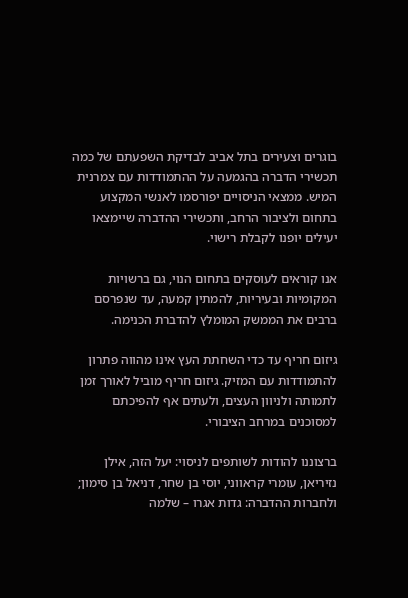בוגרים וצעירים בתל אביב לבדיקת השפעתם של כמה תכשירי הדברה בהגמעה על ההתמודדות עם צמרנית המיש. ממצאי הניסויים יפורסמו לאנשי המקצוע בתחום ולציבור הרחב, ותכשירי ההדברה שיימצאו יעילים יופנו לקבלת רישוי.

אנו קוראים לעוסקים בתחום הנוי, גם ברשויות המקומיות ובעיריות, להמתין קמעה, עד שנפרסם ברבים את הממשק המומלץ להדברת הכנימה.

גיזום חריף עד כדי השחתת העץ אינו מהווה פתרון להתמודדות עם המזיק. גיזום חריף מוביל לאורך זמן לתמותה ולניוון העצים, ולעתים אף להפיכתם למסוכנים במרחב הציבורי.

ברצוננו להודות לשותפים לניסוי: יעל הזה, אילן נזיריאן, עומרי קראווני, יוסי בן שחר, דניאל בן סימון; ולחברות ההדברה: גדות אגרו – שלמה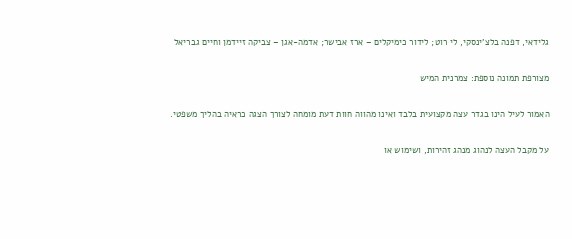גלידאי, דפנה בלצ'ינסקי, לי רוט; לידור כימיקלים – ארז אבישר; אדמה-אגן – צביקה זיידמן וחיים גבריאל

מצורפת תמונה נוספת: צמרנית המיש

האמור לעיל הינו בגדר עצה מקצועית בלבד ואינו מהווה חוות דעת מומחה לצורך הצגה כראיה בהליך משפטי.

על מקבל העצה לנהוג מנהג זהירות, ושימוש או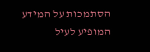הסתמכות על המידע המופיע לעיל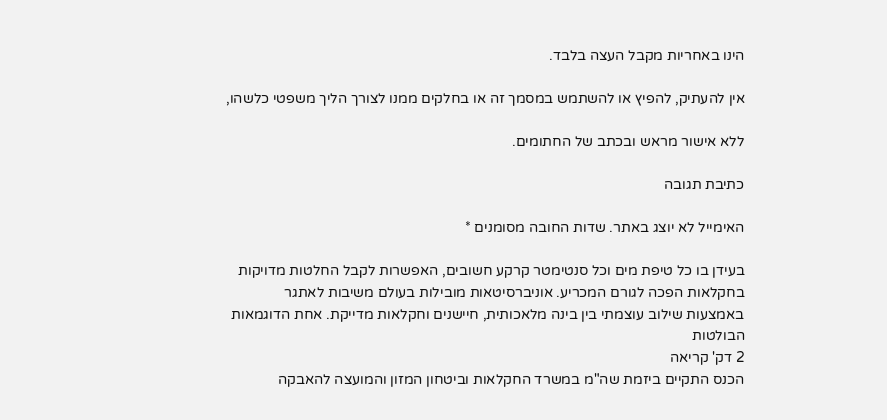הינו באחריות מקבל העצה בלבד.

אין להעתיק, להפיץ או להשתמש במסמך זה או בחלקים ממנו לצורך הליך משפטי כלשהו,

ללא אישור מראש ובכתב של החתומים.

כתיבת תגובה

האימייל לא יוצג באתר. שדות החובה מסומנים *

בעידן בו כל טיפת מים וכל סנטימטר קרקע חשובים, האפשרות לקבל החלטות מדויקות בחקלאות הפכה לגורם המכריע. אוניברסיטאות מובילות בעולם משיבות לאתגר באמצעות שילוב עוצמתי בין בינה מלאכותית, חיישנים וחקלאות מדייקת. אחת הדוגמאות הבולטות
2 דק' קריאה
הכנס התקיים ביזמת שה"מ במשרד החקלאות וביטחון המזון והמועצה להאבקה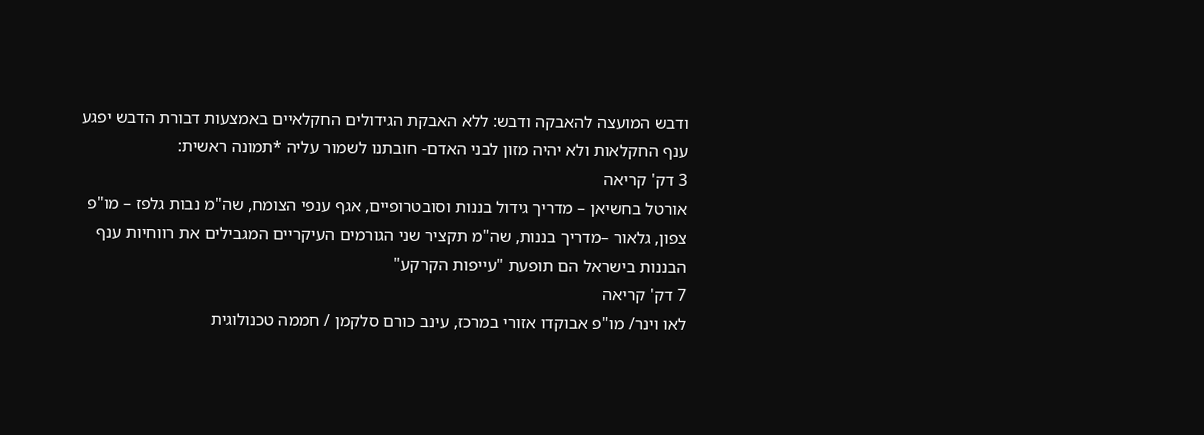ודבש המועצה להאבקה ודבש: ללא האבקת הגידולים החקלאיים באמצעות דבורת הדבש יפגע ענף החקלאות ולא יהיה מזון לבני האדם- חובתנו לשמור עליה *תמונה ראשית:
3 דק' קריאה
אורטל בחשיאן – מדריך גידול בננות וסובטרופיים, אגף ענפי הצומח, שה"מ נבות גלפז – מו"פ צפון, גלאור –מדריך בננות, שה"מ תקציר שני הגורמים העיקריים המגבילים את רווחיות ענף הבננות בישראל הם תופעת "עייפות הקרקע"
7 דק' קריאה
לאו וינר/ מו"פ אבוקדו אזורי במרכז, עינב כורם סלקמן / חממה טכנולוגית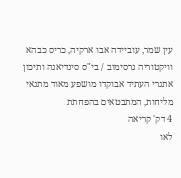עין שמר, עוביידה אבו ארקיה, כריס כבהא וויקטוריה גרסימוב / בי"ס סינדיאנה ותיכון אתגרי העתיד אבוקדו מושפע מאוד מתנאי מליחות, המתבטאים בהפחתת
4 דק' קריאה
לאו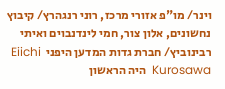וינר/ מו"פ אזורי מרכז, רוני רנגהרץ/ קיבוץ נחשונים, אלון צור, חמי לינדנבוים ואיתי רבינוביץ/ חברת גדות המדען היפני  Eiichi Kurosawa  היה הראשון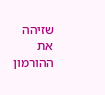שזיהה את ההורמון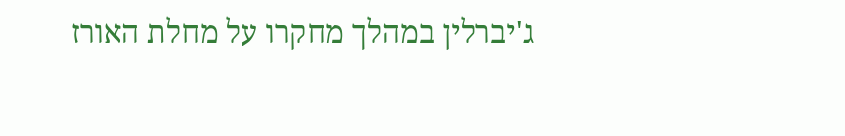ג'יברלין במהלך מחקרו על מחלת האורז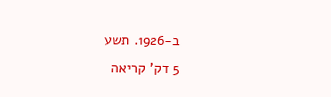ב-1926. תשע
5 דק' קריאה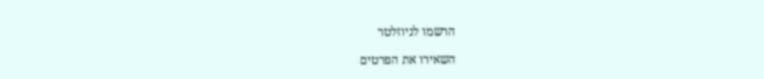הרשמו לניוזלטר

השאירו את הפרטים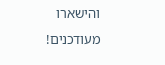והישארו מעודכנים!